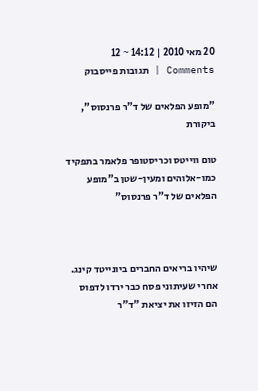20 מאי 2010 | 14:12 ~ 12 Comments | תגובות פייסבוק

"מופע הפלאים של ד"ר פרנסוס", ביקורת

טום ווייטס וכריסטופר פלאמר בתפקיד כמו-אלוהים ומעין-שטן ב"מופע הפלאים של ד"ר פרנסוס"



שיהיו בריאים החברים ביונייטד קינג. אחרי שעיתוני פסח כבר ירדו לדפוס הם הזיזו את יציאת "ד"ר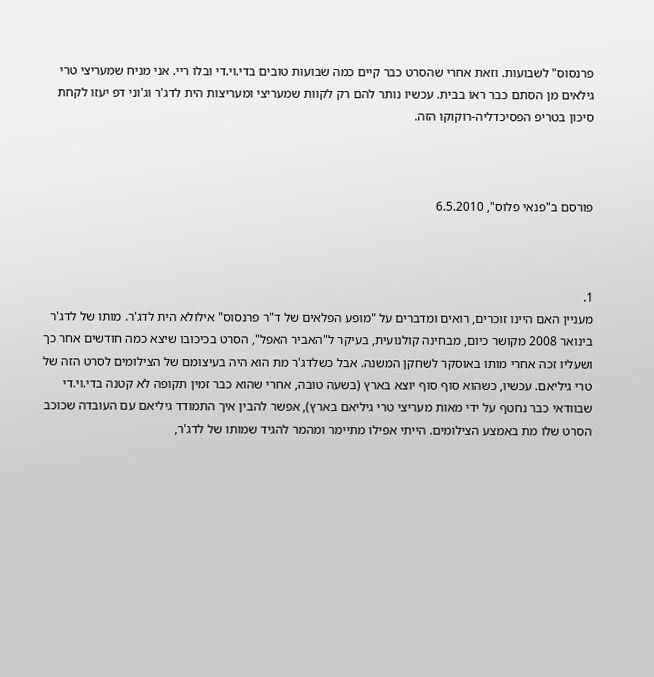פרנסוס" לשבועות. וזאת אחרי שהסרט כבר קיים כמה שבועות טובים בדי.וי.די ובלו ריי. אני מניח שמעריצי טרי גילאים מן הסתם כבר ראו בבית. עכשיו נותר להם רק לקוות שמעריצי ומעריצות הית לדג'ר וג'וני דפ יעזו לקחת סיכון בטריפ הפסיכדליה-רוקוקו הזה.



פורסם ב"פנאי פלוס", 6.5.2010



1.
מעניין האם היינו זוכרים, רואים ומדברים על "מופע הפלאים של ד"ר פרנסוס" אילולא הית לדג'ר. מותו של לדג'ר בינואר 2008 מקושר כיום, מבחינה קולנועית, בעיקר ל"האביר האפל", הסרט בכיכובו שיצא כמה חודשים אחר כך ושעליו זכה אחרי מותו באוסקר לשחקן המשנה. אבל כשלדג'ר מת הוא היה בעיצומם של הצילומים לסרט הזה של טרי גיליאם. עכשיו, כשהוא סוף סוף יוצא בארץ (בשעה טובה, אחרי שהוא כבר זמין תקופה לא קטנה בדי.וי.די שבוודאי כבר נחטף על ידי מאות מעריצי טרי גיליאם בארץ), אפשר להבין איך התמודד גיליאם עם העובדה שכוכב הסרט שלו מת באמצע הצילומים. הייתי אפילו מתיימר ומהמר להגיד שמותו של לדג'ר,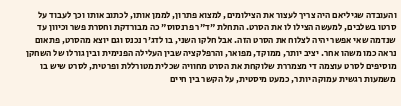והעובדה שגיליאם היה צריך לעצור את הצילומים, למצוא פתרון, לממן אותו, לכתוב אותו וכך לעבוד על סרטו בשלבים, למעשה הצילו לו את הסרט. התחלת "ד"ר פרנסוס" כה מבורדקת וחסרת פשר וכיוון עד שנדמה שאי אפשר יהיה לצלוח את הסרט הזה. אבל חלקו השני, בו לדג'ר נכנס וגם יוצא מהסרט, פתאום נראה כמו משהו אחר. יציב יותר, ממוקד, מפואר, והרפלקציה שבין העלילה הפנימית ובין גורלו של השחקן מוסיפים לסרט עוצמה די מצמררת שלוקחת את הסרט מחוויה שכלית מטורללת ופרטית, לסרט שיש בו משמעות רגשית עמוקה יותר, כמעט מיסטית, על הקשר בין חיים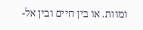ומוות. או בין חיים ובין אל-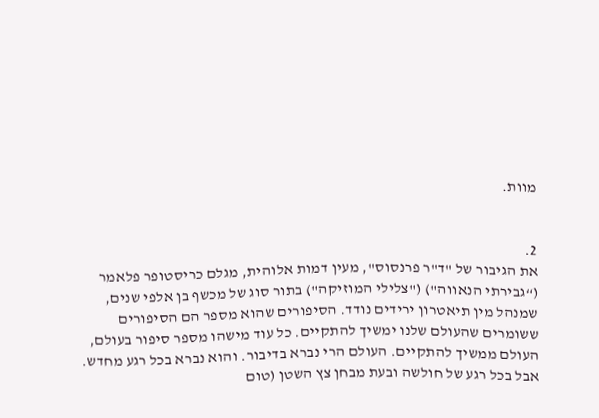מוות.


2.
את הגיבור של "ד"ר פרנסוס", מעין דמות אלוהית, מגלם כריסטופר פלאמר (“גבירתי הנאווה") ("צלילי המוזיקה") בתור סוג של מכשף בן אלפי שנים, שמנהל מין תיאטרון ירידים נודד. הסיפורים שהוא מספר הם הסיפורים ששומרים שהעולם שלנו ימשיך להתקיים. כל עוד מישהו מספר סיפור בעולם, העולם ממשיך להתקיים. העולם הרי נברא בדיבור. והוא נברא בכל רגע מחדש. אבל בכל רגע של חולשה ובעת מבחן צץ השטן (טום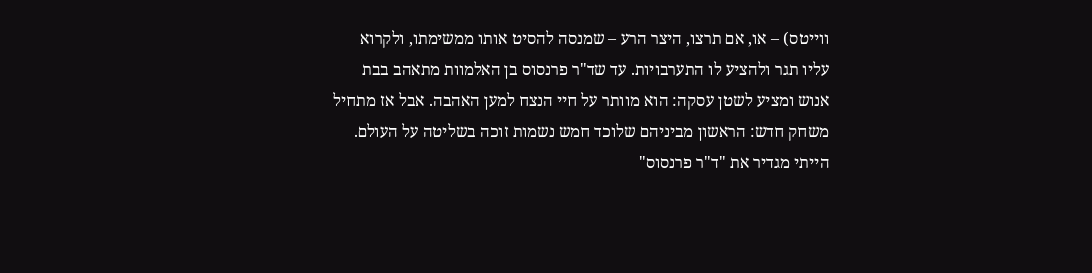ווייטס) – או, אם תרצו, היצר הרע – שמנסה להסיט אותו ממשימתו, ולקרוא עליו תגר ולהציע לו התערבויות. עד שד"ר פרנסוס בן האלמוות מתאהב בבת אנוש ומציע לשטן עסקה: הוא מוותר על חיי הנצח למען האהבה. אבל אז מתחיל משחק חדש: הראשון מביניהם שלוכד חמש נשמות זוכה בשליטה על העולם. הייתי מגדיר את "ד"ר פרנסוס"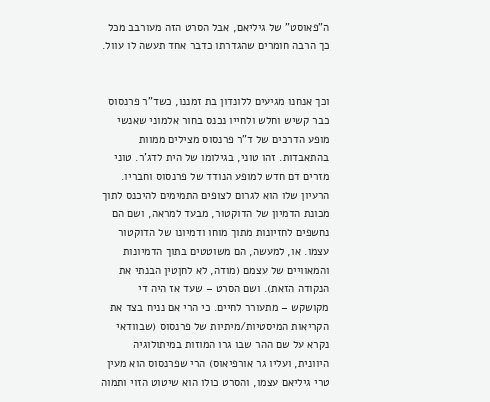ה"פאוסט" של גיליאם, אבל הסרט הזה מעורבב מכל כך הרבה חומרים שהגדרתו כדבר אחד תעשה לו עוול.


וכך אנחנו מגיעים ללונדון בת זמננו, כשד"ר פרנסוס כבר קשיש וחלש ולחייו נכנס בחור אלמוני שאנשי מופע הדרכים של ד"ר פרנסוס מצילים ממוות בהתאבדות. זהו טוני, בגילומו של הית לדג'ר. טוני מזרים דם חדש למופע הנודד של פרנסוס וחבריו. הרעיון שלו הוא לגרום לצופים התמימים להיכנס לתוך מכונת הדמיון של הדוקטור, מבעד למראה, ושם הם נחשפים לחזיונות מתוך מוחו ודמיונו של הדוקטור עצמו. או, למעשה, הם משוטטים בתוך הדמיונות והמאוויים של עצמם (מודה, לא לחןטין הבנתי את הנקודה הזאת). ושם הסרט – שעד אז היה די מקושקש – מתעורר לחיים. כי הרי אם נניח בצד את הקריאות המיסטיות/מיתיות של פרנסוס (שבוודאי נקרא על שם ההר שבו גרו המוזות במיתולוגיה היוונית, ועליו גר אורפיאוס) הרי שפרנסוס הוא מעין טרי גיליאם עצמו, והסרט כולו הוא שיטוט הזוי ותמוה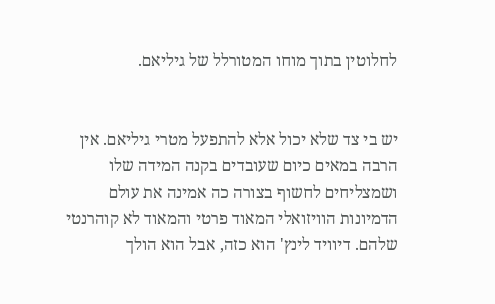לחלוטין בתוך מוחו המטורלל של גיליאם.


יש בי צד שלא יכול אלא להתפעל מטרי גיליאם. אין הרבה במאים כיום שעובדים בקנה המידה שלו ושמצליחים לחשוף בצורה כה אמינה את עולם הדמיונות הוויזואלי המאוד פרטי והמאוד לא קוהרנטי שלהם. דיוויד לינץ' הוא כזה, אבל הוא הולך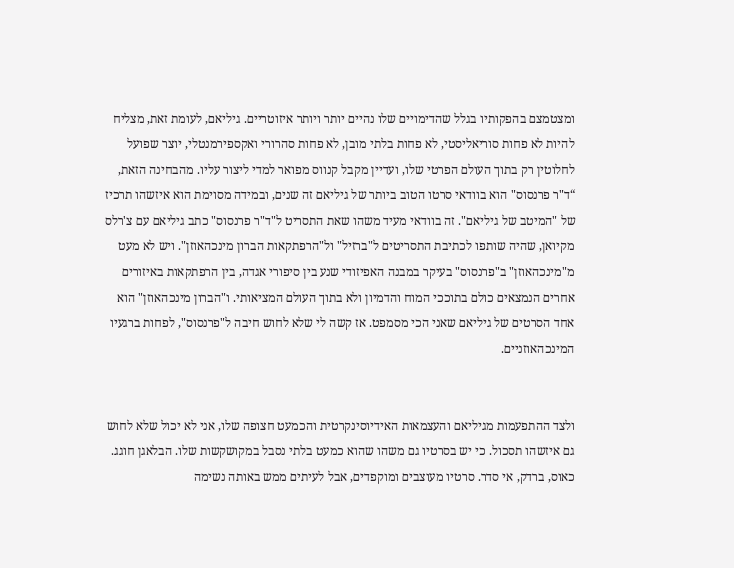ומצטמצם בהפקותיו בגלל שהדימויים שלו נהיים יותר ויותר איזוטריים. גיליאם, לעומת זאת, מצליח להיות לא פחות סוריאליסטי, לא פחות בלתי מובן, לא פחות סהרורי ואקספירמנטלי, יוצר שפועל לחלוטין רק בתוך העולם הפרטי שלו, ועדיין מקבל קנווס מפואר למדי ליצור עליו. מהבחינה הזאת, “ד"ר פרנסוס" הוא בוודאי סרטו הטוב ביותר של גיליאם זה שנים, ובמידה מסוימת הוא איזשהו תרכיז של "המיטב של גיליאם". זה בוודאי מעיד משהו שאת התסריט ל"ד"ר פרנסוס" כתב גיליאם עם צ'רלס מקיואן, שהיה שותפו לכתיבת התסריטים ל"ברזיל" ול"הרפתקאות הברון מינכהאוזן". ויש לא מעט מ"מינכהאוזן" ב"פרנסוס" בעיקר במבנה האפיזודי שנע בין סיפורי אגדה, בין הרפתקאות באיזורים אחרים הנמצאים כולם בתוככי המוח והדמיון ולא בתוך העולם המציאותי. ו"הברון מינכהאוזן" הוא אחד הסרטים של גיליאם שאני הכי מסמפט. אז קשה לי שלא לחוש חיבה ל"פרנסוס", לפחות ברגעיו המינכהאוזניים.


ולצד ההתפעמות מגיליאם והעצמאות האידיוסינקרטית והכמעט חצופה שלו, אני לא יכול שלא לחוש גם איזשהו תסכול. כי יש בסרטיו גם משהו שהוא כמעט בלתי נסבל במקושקשות שלו. הבלאגן חוגג. כאוס, ברדק, אי סדר. סרטיו מעוצבים ומוקפדים, אבל לעיתים ממש באותה נשימה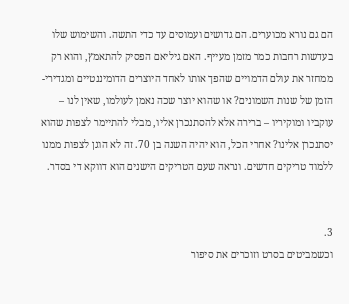הם גם נורא מכוערים. הם גדושים ועמוסים עד כדי התשה. והשימוש שלו בעדשות רחבות כמר מזמן מעייף. האם גיליאם הפסיק להתאמץ, והוא רק ממחזר את עולם הדמויים שהפך אותו לאחד היוצרים הדומיננטיים ומגדירי-הזמן של שנות השמונים? או שהוא יוצר שכה נאמן לעולמו, שאין לנו – עוקביו ומוקיריו – ברירה אלא להסתנכרן אליו, מבלי להתיימר לצפות שהוא יסתנכרן אלינו? אחרי הכל, הוא יהיה השנה בן 70. זה לא הוגן לצפות ממנו ללמוד טריקים חדשים. ונראה שעם הטריקים הישנים הוא דווקא די בסדר.


3.
וכשמביטים בסרט וזוכרים את סיפור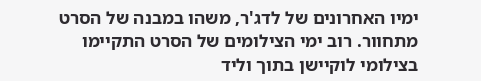ימיו האחרונים של לדג'ר, משהו במבנה של הסרט מתחוור. רוב ימי הצילומים של הסרט התקיימו בצילומי לוקיישן בתוך וליד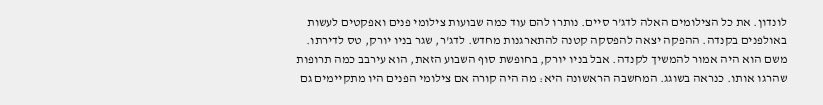לונדון. את כל הצילומים האלה לדג'ר סיים. נותרו להם עוד כמה שבועות צילומי פנים ואפקטים לעשות באולפנים בקנדה. ההפקה יצאה להפסקה קטנה להתארגנות מחדש. לדג'ר, שגר בניו יורק, טס לדירתו. משם הוא היה אמור להמשיך לקנדה. אבל בניו יורק, בחופשת סוף השבוע הזאת, הוא עירבב כמה תרופות שהרגו אותו. כנראה בשוגג. המחשבה הראשונה היא: מה היה קורה אם צילומי הפנים היו מתקיימים גם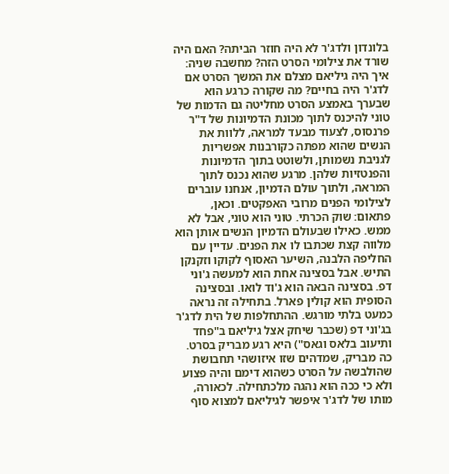בלונדון ולדג'ר לא היה חוזר הביתה? האם היה שורד את צילומי הסרט הזה? מחשבה שניה: איך היה גיליאם מצלם את המשך הסרט אם לדג'ר היה בחיים? מה שקורה כרגע הוא שבערך באמצע הסרט מחליטה גם הדמות של טוני להיכנס לתוך מכונת הדמיונות של ד"ר פרנסוס, לצעוד מבעד למראה, ללוות את הנשים שהוא מפתה כקורבנות אפשריות לגניבת נשמותן, ולשוטט בתוך הדמיונות והפנטזיות שלהן. מרגע שהוא נכנס לתוך המראה, ולתוך עולם הדמיון, אנחנו עוברים לצילומי הפנים מרובי האפקטים. וכאן, פתאום: שוק הכרתי. טוני הוא טוני, אבל לא ממש. כאילו שבעולם הדמיון הנשים אותן הוא מלווה קצת שכתבו לו את הפנים. עדיין עם החליפה הלבנה, השיער האסוף לקוקו וזקנקן התיש. אבל בסצינה אחת הוא למעשה ג'וני דפ. בסצינה הבאה הוא ג'וד לואו. ובסצינה הסופית הוא קולין פארל. בתחילה זה נראה כמעט בלתי מורגש. ההתחלפות של הית לדג'ר בג'וני דפ (שכבר שיחק אצל גיליאם ב"פחד ותיעוב בלאס וגאס") היא רגע מבריק בסרט. כה מבריק, שמדהים שזו איזושהי תחבושת שהולבשה על הסרט כשהוא דימם והיה פצוע ולא כי ככה הוא נהגה מלכתחילה. לכאורה, מותו של לדג'ר איפשר לגיליאם למצוא סוף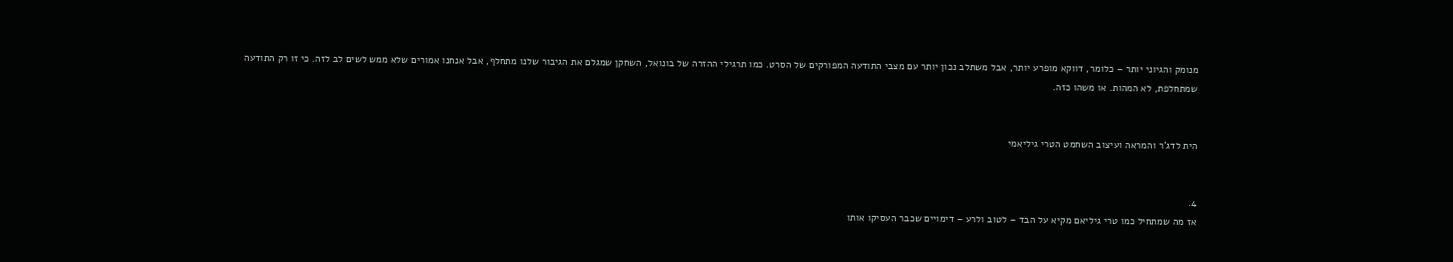מנומק והגיוני יותר – כלומר, דווקא מופרע יותר, אבל משתלב נכון יותר עם מצבי התודעה המפורקים של הסרט. כמו תרגילי ההזרה של בונואל, השחקן שמגלם את הגיבור שלנו מתחלף, אבל אנחנו אמורים שלא ממש לשים לב לזה. כי זו רק התודעה שמתחלפת, לא המהות. או משהו כזה.


הית לדג'ר והמראה ועיצוב השחמט הטרי גיליאמי


4.
אז מה שמתחיל כמו טרי גיליאם מקיא על הבד – לטוב ולרע – דימויים שכבר העסיקו אותו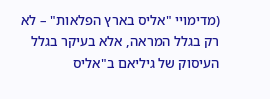(מדימויי "אליס בארץ הפלאות" – לא רק בגלל המראה, אלא בעיקר בגלל העיסוק של גיליאם ב"אליס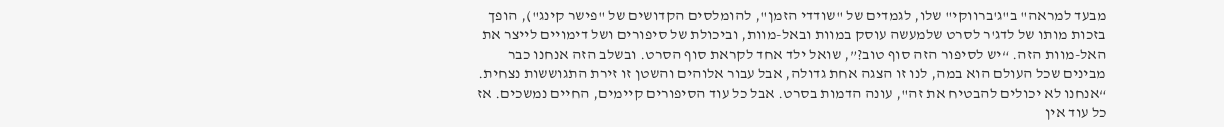מבעד למראה" ב"ג'ברווקי" שלו, לגמדים של "שודדי הזמן", להומלסים הקדושים של "פישר קינג"), הופך בזכות מותו של לדג'ר לסרט שלמעשה עוסק במוות ובאל-מוות, וביכולת של סיפורים ושל דימויים לייצר את האל-מוות הזה. “יש לסיפור הזה סוף טוב?”, שואל ילד אחד לקראת סוף הסרט. ובשלב הזה אנחנו כבר מבינים שכל העולם הוא במה, לנו זו הצגה אחת גדולה, אבל עבור אלוהים והשטן זו זירת התגוששות נצחית. “אנחנו לא יכולים להבטיח את זה", עונה הדמות בסרט. אבל כל עוד הסיפורים קיימים, החיים נמשכים. אז כל עוד אין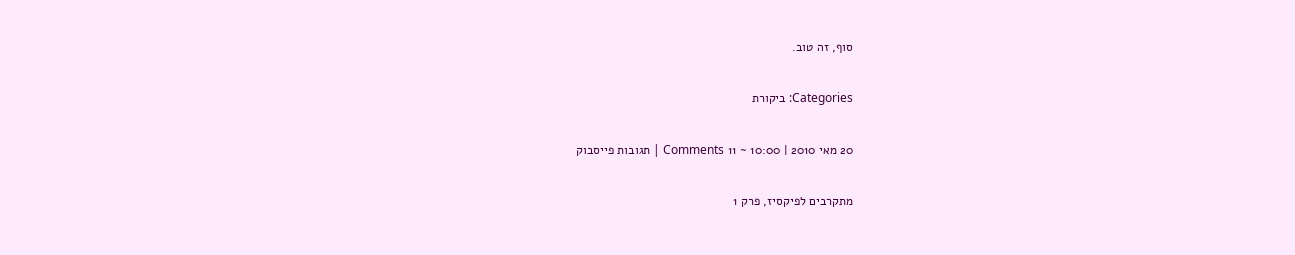סוף, זה טוב.

Categories: ביקורת

20 מאי 2010 | 10:00 ~ 11 Comments | תגובות פייסבוק

מתקרבים לפיקסיז, פרק 1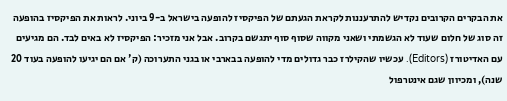את הבקרים הקרובים נקדיש להתרעננות לקראת הגעתם של הפיקסיז להופעה בישראל ב-9 ביוני. לראות את הפיקסיז בהופעה זה סוג של חלום שעוד לא הגשמתי ושאני מקווה שסוף סוף יתגשם בקרוב. אבל אני מזכיר: הפיקסיז לא באים לבד. הם מגיעים עם האדיטורז (Editors). עכשיו שהקילרז כבר גדולים מדי להופעה בבארבי או בגני התערוכה (ק' אם הם יגיעו להופעה בעוד 20 שנה), ומכיוון שגם אינטרפול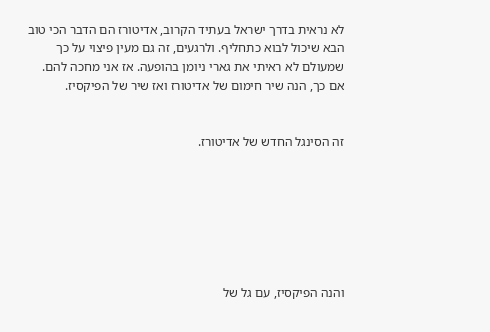לא נראית בדרך ישראל בעתיד הקרוב, אדיטורז הם הדבר הכי טוב הבא שיכול לבוא כתחליף. ולרגעים, זה גם מעין פיצוי על כך שמעולם לא ראיתי את גארי ניומן בהופעה. אז אני מחכה להם. אם כך, הנה שיר חימום של אדיטורז ואז שיר של הפיקסיז.


זה הסינגל החדש של אדיטורז.







והנה הפיקסיז, עם גל של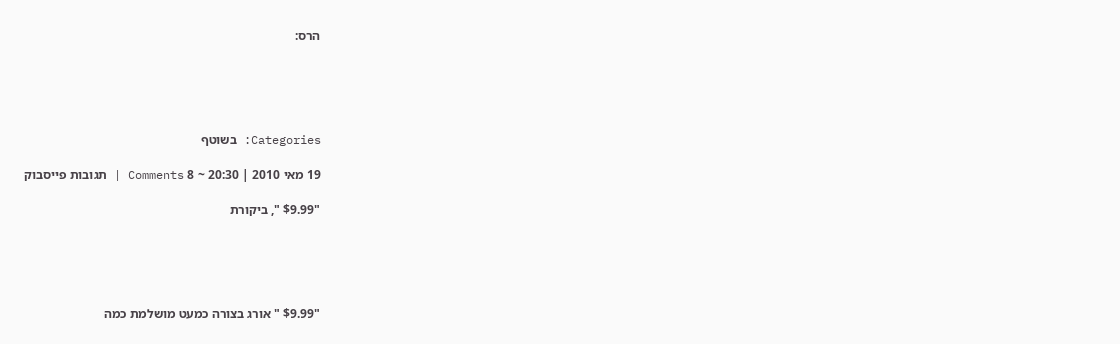הרס:





Categories: בשוטף

19 מאי 2010 | 20:30 ~ 8 Comments | תגובות פייסבוק

"$9.99 ", ביקורת





"$9.99 " אורג בצורה כמעט מושלמת כמה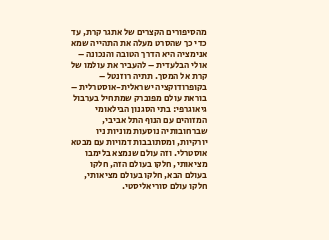מהסיפורים הקצרים של אתגר קרת, עד כדי כך שהסרט מעלה את התהייה שמא אנימציה היא הדרך הטובה והנכונה – אולי הבלעדית – להעביר את עולמו של קרת אל המסך. תתיה רוזנטל – בקופרודוקציה ישראלית-אוסטרלית – בוראת עולם מפוברק שמתחיל בערבול גיאוגרפי: בתי הסגנון הבילאומי המזוהים עם הנוף התל אביבי, שברחובותיה נוסעות מוניות ניו יורקיות, ומסתובבות דמויות עם מבטא אוסטרלי. וזה עולם שנמצא בלימבו מציאותי, חלקו בעולם הזה, חלקו בעולם הבא, חלקו בעולם מציאותי, חלקו עולם סוריאליסטי.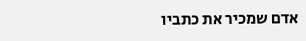אדם שמכיר את כתביו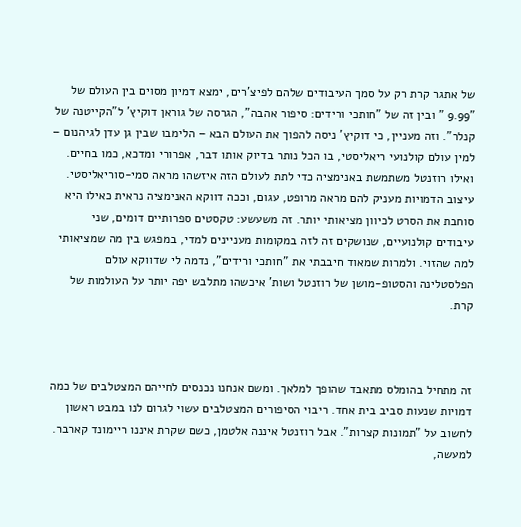של אתגר קרת רק על סמך העיבודים שלהם לפיצ'רים, ימצא דמיון מסוים בין העולם של "9.99 " ובין זה של "חותכי ורידים: סיפור אהבה", הגרסה של גוראן דוקיץ' ל"הקייטנה של קנלר". וזה מעניין, כי דוקיץ' ניסה להפוך את העולם הבא – הלימבו שבין גן עדן לגיהנום – למין עולם קולנועי ריאליסטי, בו הכל נותר בדיוק אותו דבר, אפרורי ומדכא, כמו בחיים. ואילו רוזנטל משתמשת באנימציה כדי לתת לעולם הזה איזשהו מראה סמי-סוריאליסטי. עיצוב הדמויות מעניק להם מראה מרופט, עגום, וככה דווקא האנימציה נראית כאילו היא סוחבת את הסרט לכיוון מציאותי יותר. זה משעשע: טקסטים ספרותיים דומים, שני עיבודים קולנועיים, שנושקים זה לזה במקומות מעניינים למדי, במפגש בין מה שמציאותי למה שהזוי. ולמרות שמאוד חיבבתי את "חותכי ורידים", נדמה לי שדווקא עולם הפלסטלינה והסטופ-מושן של רוזנטל ושות' איכשהו מתלבש יפה יותר על העולמות של קרת.



זה מתחיל בהומלס מתאבד שהופך למלאך. ומשם אנחנו נכנסים לחייהם המצטלבים של כמה דמויות שנעות סביב בית אחד. ריבוי הסיפורים המצטלבים עשוי לגרום לנו במבט ראשון לחשוב על "תמונות קצרות". אבל רוזנטל איננה אלטמן, כשם שקרת איננו ריימונד קארבר. למעשה,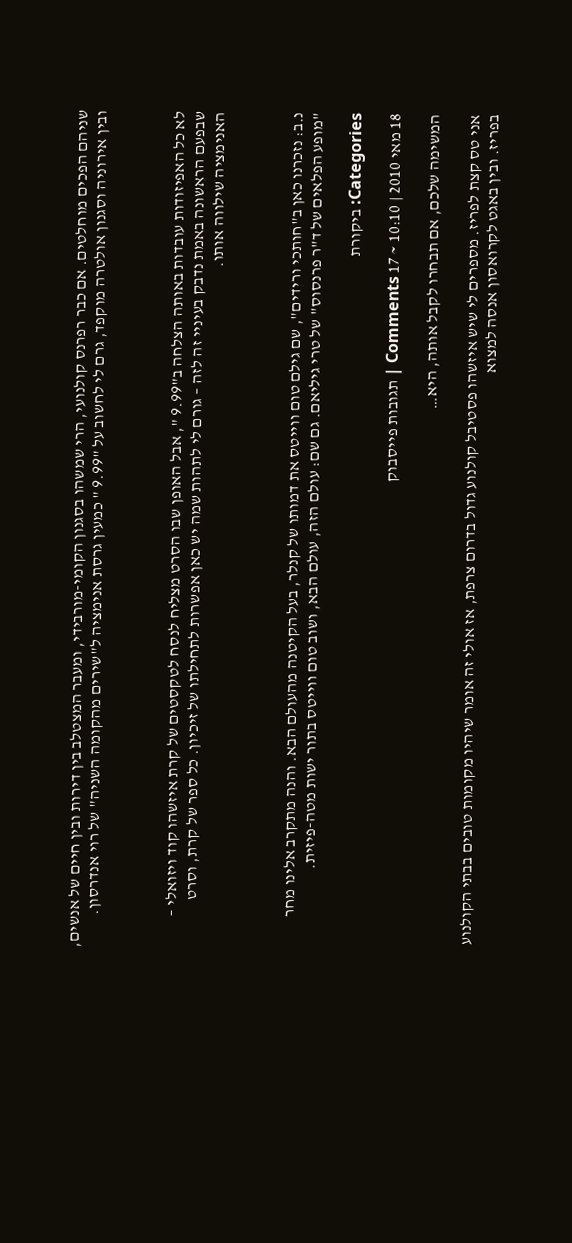שניהם הפכים מוחלטים. אם כבר רפרנס קולנועי, הרי שמשהו בסגנון הקומי-מורבידי, ומעבר המצטלב בין דירות ובין חיים של אנשים, ובין אירוניה וסגנון אולטרה מוקפד, גרם לי לחשוב על "9.99 " כמעין גרסת אנימציה ל"שירים מהקומה השניה" של רוי אנדרסון.



לא כל האפיזודות עובדות באותה הצלחה ב"9.99 ", אבל האופן שבו הסרט מצליח לנסח לטקסטים של קרת איזשהו קוד ויזואלי – שבפעם הראשונה באמת נדבק בעיניי זה לזה – גורם לי לתהות שמה יש כאן אפשרות לתחילתו של זיכיון. כל ספר של קרת, וסרט האנימציה שילווה אותו.



נ.ב: נזכרנו כאן ב"חותכי ורידים", שם גילם טום ווייטס את דמותו של קנלר, בעל הקיטנה מהעולם הבא. והנה מתקרב אלינו מחר "מופע הפלאים של ד"ר פרנסוס" של טרי גיליאם. גם שם: עולם הזה, עולם הבא, ושוב טום ווייטס בתור ישות מטה-פיזית.

Categories: ביקורת

18 מאי 2010 | 10:10 ~ 17 Comments | תגובות פייסבוק

המשימה שלכם, אם תבחרו לקבל אותה, היא…

אני טס קצת לפריז. מספרים לי שיש איזשהו פסטיבל קולנוע גדול בדרום צרפת, אז אולי זה אומר שיהיו מקומות טובים בבתי הקולנוע בפריז. ובין באגט לקרואסון אנסה למצוא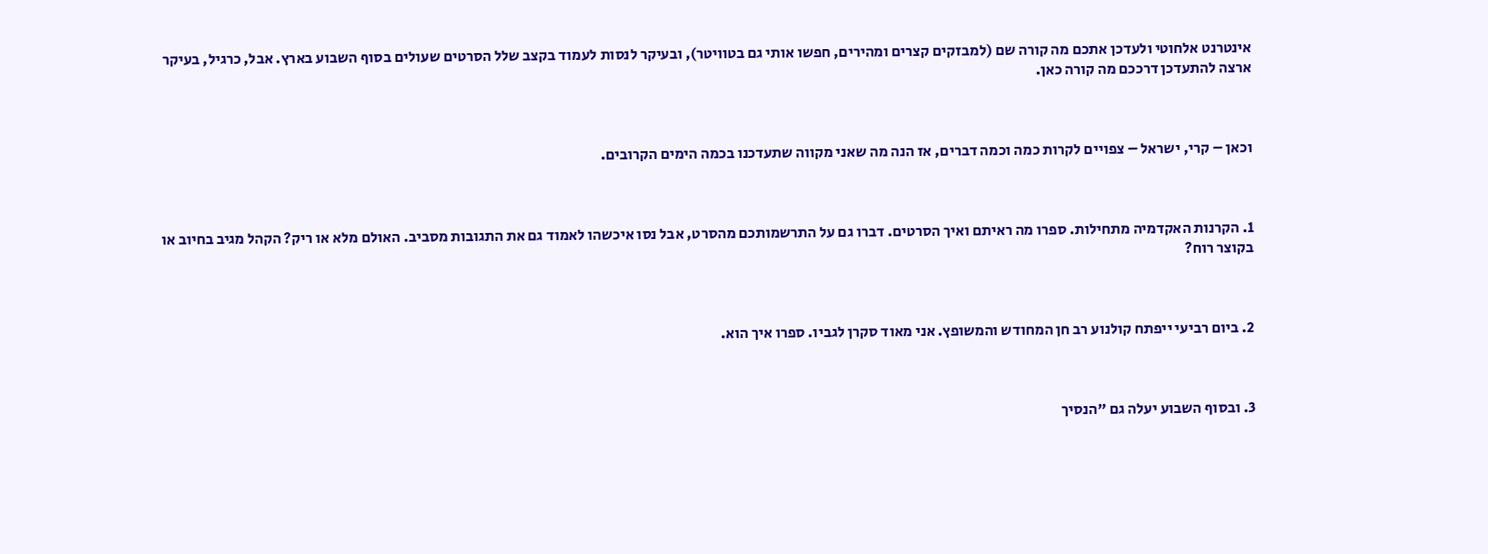אינטרנט אלחוטי ולעדכן אתכם מה קורה שם (למבזקים קצרים ומהירים, חפשו אותי גם בטוויטר), ובעיקר לנסות לעמוד בקצב שלל הסרטים שעולים בסוף השבוע בארץ. אבל, כרגיל, בעיקר ארצה להתעדכן דרככם מה קורה כאן.



וכאן – קרי, ישראל – צפויים לקרות כמה וכמה דברים, אז הנה מה שאני מקווה שתעדכנו בכמה הימים הקרובים.



1. הקרנות האקדמיה מתחילות. ספרו מה ראיתם ואיך הסרטים. דברו גם על התרשמותכם מהסרט, אבל נסו איכשהו לאמוד גם את התגובות מסביב. האולם מלא או ריק? הקהל מגיב בחיוב או בקוצר רוח?



2. ביום רביעי ייפתח קולנוע רב חן המחודש והמשופץ. אני מאוד סקרן לגביו. ספרו איך הוא.



3. ובסוף השבוע יעלה גם "הנסיך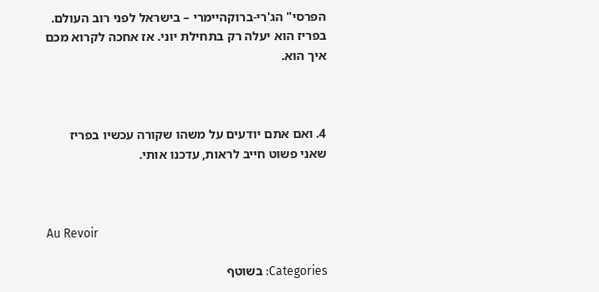הפרסי" הג'רי-ברוקהיימרי – בישראל לפני רוב העולם. בפריז הוא יעלה רק בתחילת יוני. אז אחכה לקרוא מכם איך הוא.



4. ואם אתם יודעים על משהו שקורה עכשיו בפריז שאני פשוט חייב לראות, עדכנו אותי.



Au Revoir

Categories: בשוטף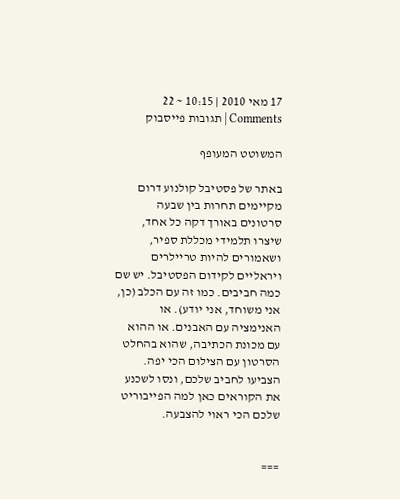17 מאי 2010 | 10:15 ~ 22 Comments | תגובות פייסבוק

המשוטט המעופף

באתר של פסטיבל קולנוע דרום מקיימים תחרות בין שבעה סרטונים באורך דקה כל אחד, שיצרו תלמידי מכללת ספיר, ושאמורים להיות טריילרים ויראליים לקידום הפסטיבל. יש שם כמה חביבים. כמו זה עם הכלב (כן, אני משוחד, אני יודע). או האנימציה עם האבנים. או ההוא עם מכונת הכתיבה, שהוא בהחלט הסרטון עם הצילום הכי יפה. הצביעו לחביב שלכם, ונסו לשכנע את הקוראים כאן למה הפייבוריט שלכם הכי ראוי להצבעה.


===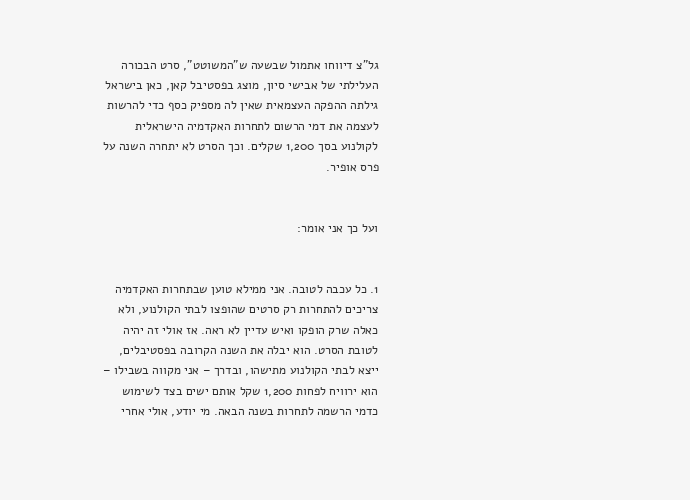גל"צ דיווחו אתמול שבשעה ש"המשוטט", סרט הבכורה העלילתי של אבישי סיון, מוצג בפסטיבל קאן, כאן בישראל גילתה ההפקה העצמאית שאין לה מספיק כסף כדי להרשות לעצמה את דמי הרשום לתחרות האקדמיה הישראלית לקולנוע בסך 1,200 שקלים. וכך הסרט לא יתחרה השנה על פרס אופיר.


ועל כך אני אומר:


1. כל עכבה לטובה. אני ממילא טוען שבתחרות האקדמיה צריכים להתחרות רק סרטים שהופצו לבתי הקולנוע, ולא כאלה שרק הופקו ואיש עדיין לא ראה. אז אולי זה יהיה לטובת הסרט. הוא יבלה את השנה הקרובה בפסטיבלים, ייצא לבתי הקולנוע מתישהו, ובדרך – אני מקווה בשבילו – הוא ירוויח לפחות 1,200 שקל אותם ישים בצד לשימוש כדמי הרשמה לתחרות בשנה הבאה. מי יודע, אולי אחרי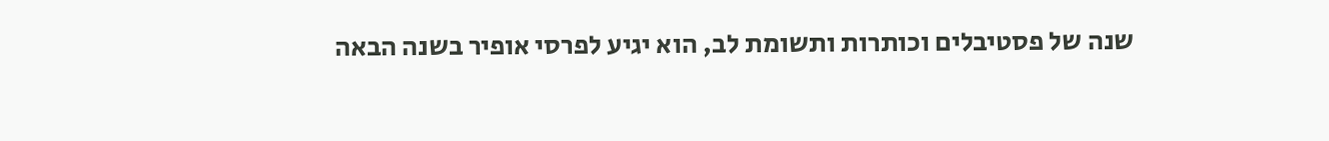שנה של פסטיבלים וכותרות ותשומת לב, הוא יגיע לפרסי אופיר בשנה הבאה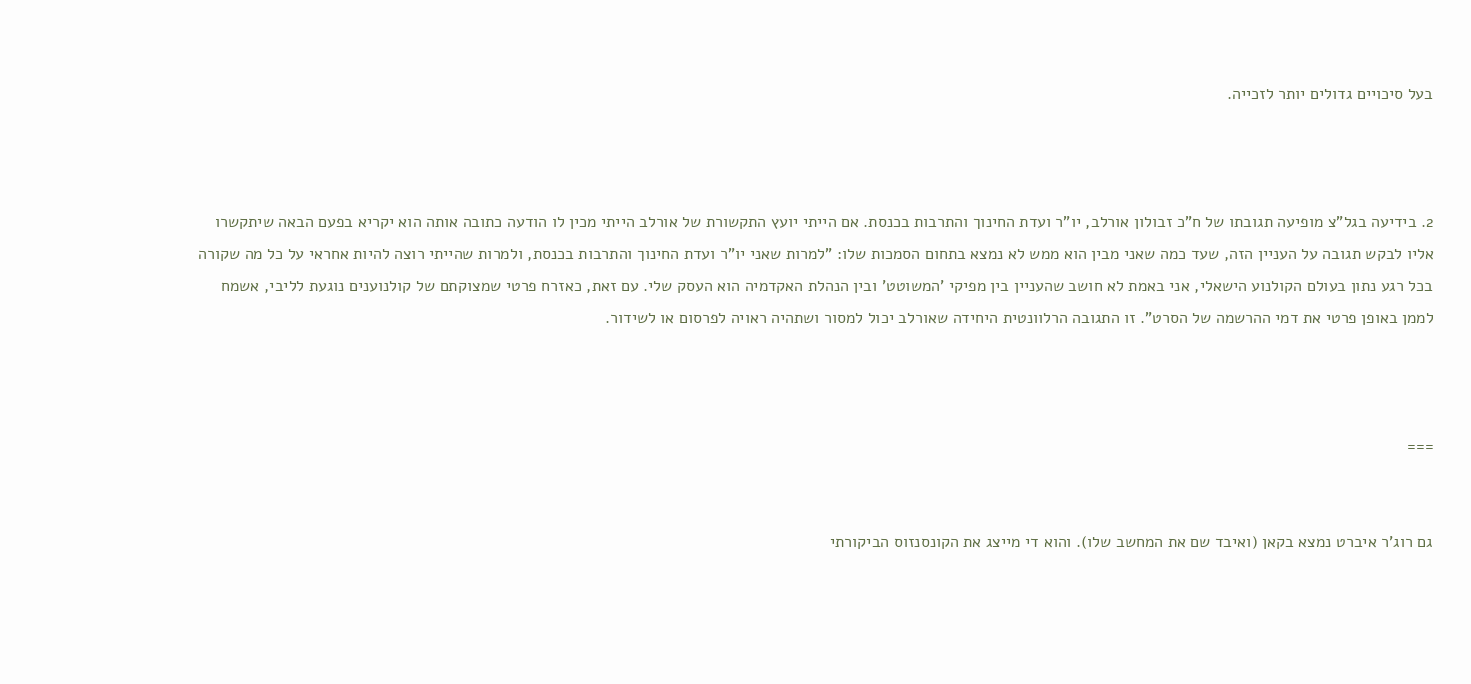בעל סיכויים גדולים יותר לזכייה.



2. בידיעה בגל"צ מופיעה תגובתו של ח"כ זבולון אורלב, יו"ר ועדת החינוך והתרבות בכנסת. אם הייתי יועץ התקשורת של אורלב הייתי מכין לו הודעה כתובה אותה הוא יקריא בפעם הבאה שיתקשרו אליו לבקש תגובה על העניין הזה, שעד כמה שאני מבין הוא ממש לא נמצא בתחום הסמכות שלו: "למרות שאני יו"ר ועדת החינוך והתרבות בכנסת, ולמרות שהייתי רוצה להיות אחראי על כל מה שקורה בכל רגע נתון בעולם הקולנוע הישאלי, אני באמת לא חושב שהעניין בין מפיקי 'המשוטט' ובין הנהלת האקדמיה הוא העסק שלי. עם זאת, כאזרח פרטי שמצוקתם של קולנוענים נוגעת לליבי, אשמח לממן באופן פרטי את דמי ההרשמה של הסרט". זו התגובה הרלוונטית היחידה שאורלב יכול למסור ושתהיה ראויה לפרסום או לשידור.



===


גם רוג'ר איברט נמצא בקאן (ואיבד שם את המחשב שלו). והוא די מייצג את הקונסנזוס הביקורתי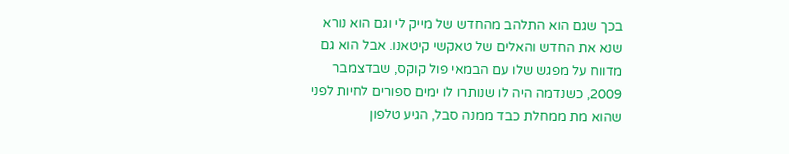בכך שגם הוא התלהב מהחדש של מייק לי וגם הוא נורא שנא את החדש והאלים של טאקשי קיטאנו. אבל הוא גם מדווח על מפגש שלו עם הבמאי פול קוקס, שבדצמבר 2009, כשנדמה היה לו שנותרו לו ימים ספורים לחיות לפני שהוא מת ממחלת כבד ממנה סבל, הגיע טלפון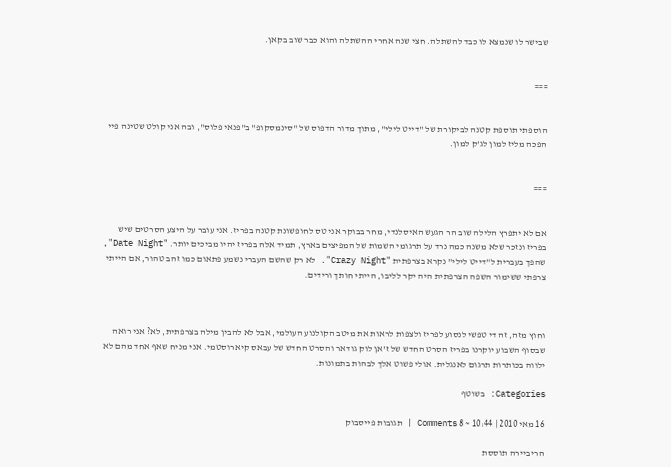שבישר לו שנמצא לו כבד להשתלה. חצי שנה אחרי ההשתלה והוא כבר שוב בקאן.


===


הוספתי תוספת קטנה לביקורת של "דייט לילי", מתוך מדור הדפוס של "סינמסקופ" ב"פנאי פלוס", ובה אני קולט שטינה פיי הפכה מליז למון לג'ק למון.


===


אם לא יתפרץ הלילה שוב הר הגעש האיסלנדי, מחר בבוקר אני טס לחופשונת קטנה בפריז. אני עובר על היצע הסרטים שיש בפריז ונזכר שלא משנה כמה נרד על תרגומי השמות של המפיצים בארץ, תמיד אלה בפריז יהיו מביכים יותר. "Date Night", שהפך בעברית ל"דייט לילי" נקרא בצרפתית "Crazy Night". לא רק שהשם העברי נשמע פתאום כמו זהב טהור, אם הייתי צרפתי ששימור השפה הצרפתית היה יקר לליבו, הייתי חותך ורידים.



וחוץ מזה, זה די טפשי לנסוע לפריז ולצפות לראות את מיטב הקולנוע העולמי, אבל לא להבין מילה בצרפתית, לא? אני רואה שבסוף השבוע יוקרנו בפריז הסרט החדש של ז'אן לוק גודאר והסרט החדש של עבאס קיארוסטמי. אני מניח שאף אחד מהם לא ילווה בכותרות תרגום לאנגלית. אולי פשוט אלך לבהות בתמונות.

Categories: בשוטף

16 מאי 2010 | 10:44 ~ 8 Comments | תגובות פייסבוק

הריביירה תוססת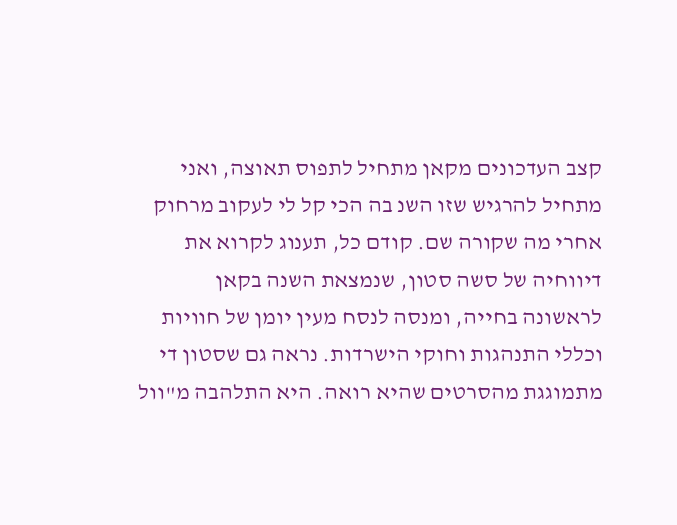קצב העדכונים מקאן מתחיל לתפוס תאוצה, ואני מתחיל להרגיש שזו השנ בה הכי קל לי לעקוב מרחוק אחרי מה שקורה שם. קודם כל, תענוג לקרוא את דיווחיה של סשה סטון, שנמצאת השנה בקאן לראשונה בחייה, ומנסה לנסח מעין יומן של חוויות וכללי התנהגות וחוקי הישרדות. נראה גם שסטון די מתמוגגת מהסרטים שהיא רואה. היא התלהבה מ"וול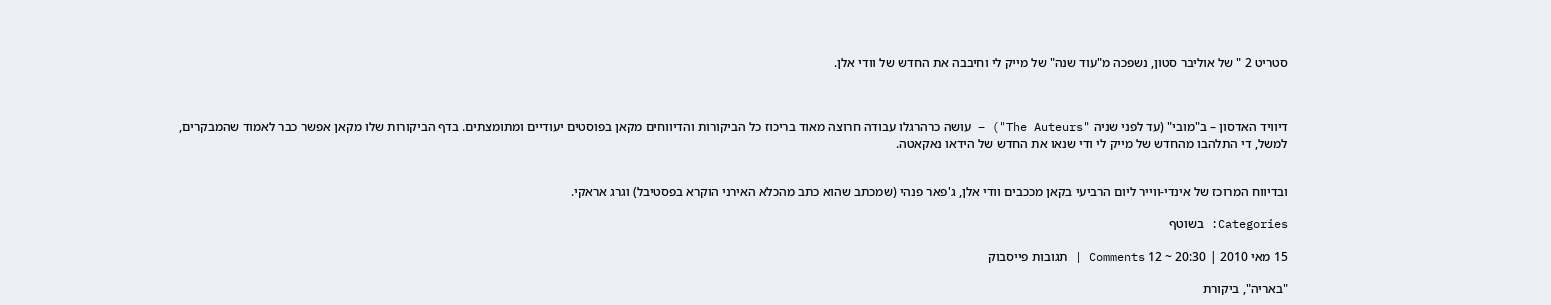סטריט 2 " של אוליבר סטון, נשפכה מ"עוד שנה" של מייק לי וחיבבה את החדש של וודי אלן.



דיוויד האדסון – ב"מובי" (עד לפני שניה "The Auteurs") – עושה כרהרגלו עבודה חרוצה מאוד בריכוז כל הביקורות והדיווחים מקאן בפוסטים יעודיים ומתומצתים. בדף הביקורות שלו מקאן אפשר כבר לאמוד שהמבקרים, למשל, די התלהבו מהחדש של מייק לי ודי שנאו את החדש של הידאו נאקאטה.


ובדיווח המרוכז של אינדי-ווייר ליום הרביעי בקאן מככבים וודי אלן, ג'פאר פנהי (שמכתב שהוא כתב מהכלא האירני הוקרא בפסטיבל) וגרג אראקי.

Categories: בשוטף

15 מאי 2010 | 20:30 ~ 12 Comments | תגובות פייסבוק

"באריה", ביקורת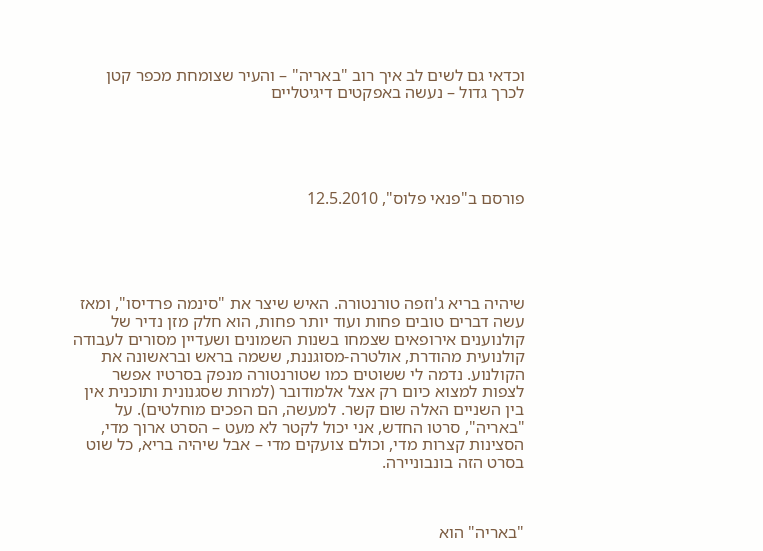וכדאי גם לשים לב איך רוב "באריה" – והעיר שצומחת מכפר קטן לכרך גדול – נעשה באפקטים דיגיטליים





פורסם ב"פנאי פלוס", 12.5.2010





שיהיה בריא ג'וזפה טורנטורה. האיש שיצר את "סינמה פרדיסו", ומאז עשה דברים טובים פחות ועוד יותר פחות, הוא חלק מזן נדיר של קולנוענים אירופאים שצמחו בשנות השמונים ושעדיין מסורים לעבודה קולנועית מהודרת, אולטרה-מסוגננת, ששמה בראש ובראשונה את הקולנוע. נדמה לי ששוטים כמו שטורנטורה מנפק בסרטיו אפשר לצפות למצוא כיום רק אצל אלמודובר (למרות שסגנונית ותוכנית אין בין השניים האלה שום קשר. למעשה, הם הפכים מוחלטים). על "באריה", סרטו החדש, אני יכול לקטר לא מעט – הסרט ארוך מדי, הסצינות קצרות מדי, וכולם צועקים מדי – אבל שיהיה בריא, כל שוט בסרט הזה בונבוניירה.



"באריה" הוא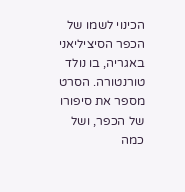הכינוי לשמו של הכפר הסיציליאני באגריה, בו נולד טורנטורה. הסרט מספר את סיפורו של הכפר, ושל כמה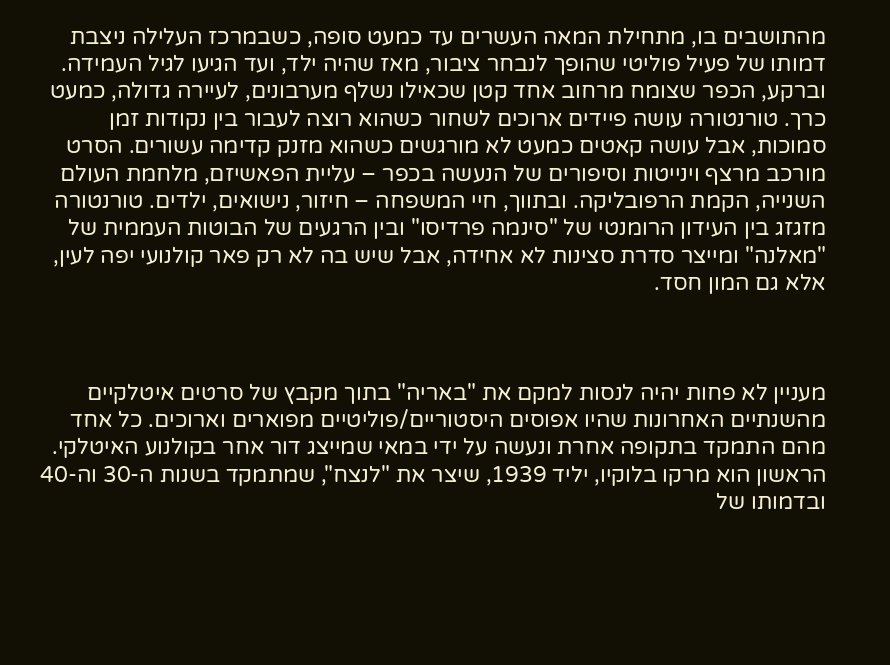מהתושבים בו, מתחילת המאה העשרים עד כמעט סופה, כשבמרכז העלילה ניצבת דמותו של פעיל פוליטי שהופך לנבחר ציבור, מאז שהיה ילד, ועד הגיעו לגיל העמידה. וברקע, הכפר שצומח מרחוב אחד קטן שכאילו נשלף מערבונים, לעיירה גדולה, כמעט כרך. טורנטורה עושה פיידים ארוכים לשחור כשהוא רוצה לעבור בין נקודות זמן סמוכות, אבל עושה קאטים כמעט לא מורגשים כשהוא מזנק קדימה עשורים. הסרט מורכב מרצף וינייטות וסיפורים של הנעשה בכפר – עליית הפאשיזם, מלחמת העולם השנייה, הקמת הרפובליקה. ובתווך, חיי המשפחה – חיזור, נישואים, ילדים. טורנטורה מזגזג בין העידון הרומנטי של "סינמה פרדיסו" ובין הרגעים של הבוטות העממית של "מאלנה" ומייצר סדרת סצינות לא אחידה, אבל שיש בה לא רק פאר קולנועי יפה לעין, אלא גם המון חסד.



מעניין לא פחות יהיה לנסות למקם את "באריה" בתוך מקבץ של סרטים איטלקיים מהשנתיים האחרונות שהיו אפוסים היסטוריים/פוליטיים מפוארים וארוכים. כל אחד מהם התמקד בתקופה אחרת ונעשה על ידי במאי שמייצג דור אחר בקולנוע האיטלקי. הראשון הוא מרקו בלוקיו, יליד 1939, שיצר את "לנצח", שמתמקד בשנות ה-30 וה-40 ובדמותו של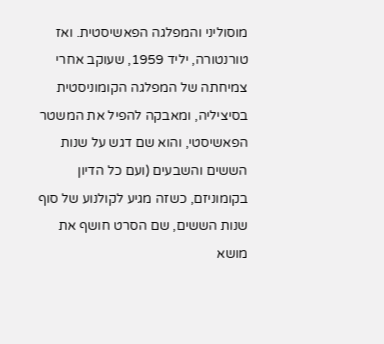מוסוליני והמפלגה הפאשיסטית. ואז טורנטורה, יליד 1959, שעוקב אחרי צמיחתה של המפלגה הקומוניסטית בסיציליה, ומאבקה להפיל את המשטר הפאשיסטי, והוא שם דגש על שנות הששים והשבעים (ועם כל הדיון בקומוניזם, כשזה מגיע לקולנוע של סוף שנות הששים, שם הסרט חושף את מושא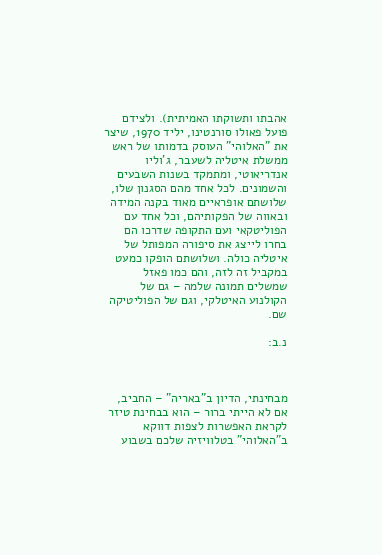אהבתו ותשוקתו האמיתית). ולצידם פועל פאולו סורנטינו, יליד 1970, שיצר את "האלוהי" העוסק בדמותו של ראש ממשלת איטליה לשעבר, ג'וליו אנדריאוטי, ומתמקד בשנות השבעים והשמונים. לכל אחד מהם הסגנון שלו, שלושתם אופראיים מאוד בקנה המידה ובאווה של הפקותיהם, וכל אחד עם הפוליטקאי ועם התקופה שדרכו הם בחרו לייצג את סיפורה המפותל של איטליה כולה. ושלושתם הופקו כמעט במקביל זה לזה, והם כמו פאזל שמשלים תמונה שלמה – גם של הקולנוע האיטלקי, וגם של הפוליטיקה שם.

נ.ב:



מבחינתי, הדיון ב"באריה" – החביב, אם לא הייתי ברור – הוא בבחינת טיזר לקראת האפשרות לצפות דווקא ב"האלוהי" בטלוויזיה שלכם בשבוע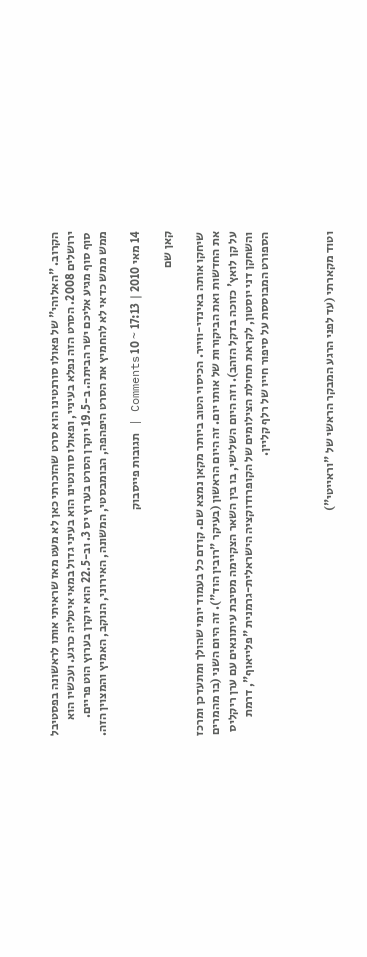הקרוב. "האלוהי" של פאולו סורנטינו הוא סרט שהזכרתי כאן לא מעט מאז שראיתי אותו לראשונה בפסטיבל ירושלים 2008. הסרט הזה נפלא בעיניי, ופאולו סורנטינו הוא בעיני גדול במאי איטליה כרגע. ועכשיו הוא סוף סוף מגיע אליכם ישר הביתה. ב-19.5 יוקרן הסרט בערוץ יס 3. וב-22.5 הוא יוקרן בערוץ הוט פריים. ממש ממש כדאי לא להחמיץ את הסרט היפהפה, הבומבסטי, המשונה, האירוני, הנוקב, האמיץ והמצוין הזה.

14 מאי 2010 | 17:13 ~ 10 Comments | תגובות פייסבוק

קאן שם

שיחקו אותה באינדי-ווייר. הכיסוי הטוב ביותר מקאן נמצא שם. קודם כל בעמוד יומי שהולך ומתעדכן ומרכז את החדשות ואת הביקורות של אותו יום. זה היום הראשון (בעיקר "רובין הוד"). זה היום השני (בו מהמרים על קן לואץ' כזוכה בדקל הזהב). וזה היום השלישי, בו בין השאר הצקיימה מסיבת עיתונאים עם ערן ריקליס והשחקן דני יוסטון, לקראת תחילת הצילומים של הקופרודוקציה הישראלית-גרמנית "פלייאוף", דרמת הספורט המבוססת על סיפור חייו של רלף קליין.



וטוד מקארתי (עד לפני הרגע המבקר הראשי של "וראייטי")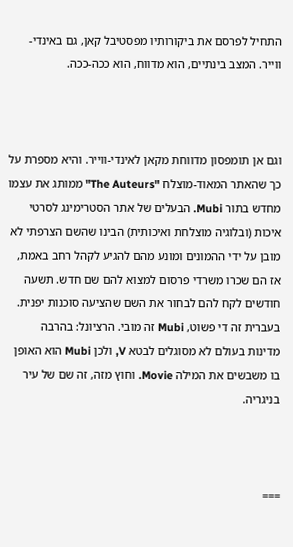התחיל לפרסם את ביקורותיו מפסטיבל קאן, גם באינדי-ווייר. המצב בינתיים, הוא מדווח, הוא ככה-ככה.



וגם אן תומפסון מדווחת מקאן לאינדי-ווייר. והיא מספרת על כך שהאתר המאוד-מוצלח "The Auteurs" ממותג את עצמו מחדש בתור Mubi. הבעלים של אתר הסטרימינג לסרטי איכות (ובלוגיה מוצלחת ואיכותית) הבינו שהשם הצרפתי לא מובן על ידי ההמונים ומונע מהם להגיע לקהל רחב באמת, אז הם שכרו משרדי פרסום למצוא להם שם חדש. תשעה חודשים לקח להם לבחור את השם שהציעה סוכנות יפנית. בעברית זה די פשוט, Mubi זה מובי. הרציונל: בהרבה מדינות בעולם לא מסוגלים לבטא V, ולכן Mubi הוא האופן בו משבשים את המילה Movie. וחוץ מזה, זה שם של עיר בניגריה.



===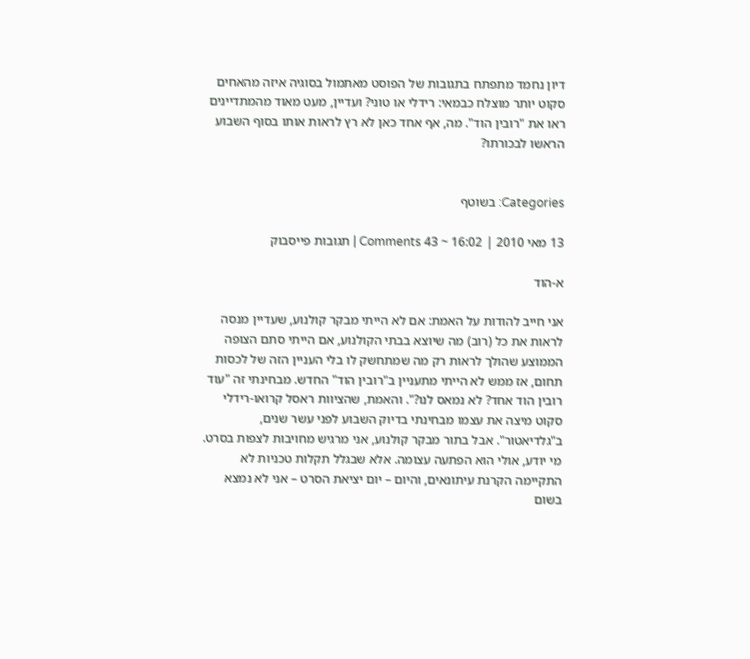דיון נחמד מתפתח בתגובות של הפוסט מאתמול בסוגיה איזה מהאחים סקוט יותר מוצלח כבמאי: רידלי או טוני? ועדיין, מעט מאוד מהמתדיינים ראו את "רובין הוד". מה, אף אחד כאן לא רץ לראות אותו בסוף השבוע הראשו לבכורתו?


Categories: בשוטף

13 מאי 2010 | 16:02 ~ 43 Comments | תגובות פייסבוק

א-הוד

אני חייב להודות על האמת: אם לא הייתי מבקר קולנוע, שעדיין מנסה לראות את כל (רוב) מה שיוצא בבתי הקולנוע, אם הייתי סתם הצופה הממוצע שהולך לראות רק מה שמתחשק לו בלי העניין הזה של לכסות תחום, אז ממש לא הייתי מתעניין ב"רובין הוד" החדש. מבחינתי זה "עוד רובין הוד אחד? לא נמאס לנו?". והאמת, שהציוות ראסל קרואו-רידלי סקוט מיצה את עצמו מבחינתי בדיוק השבוע לפני עשר שנים, ב"גלדיאטור". אבל בתור מבקר קולנוע, אני מרגיש מחויבות לצפות בסרט. מי יודע, אולי הוא הפתעה עצומה. אלא שבגלל תקלות טכניות לא התקיימה הקרנת עיתונאים, והיום – יום יציאת הסרט – אני לא נמצא בשום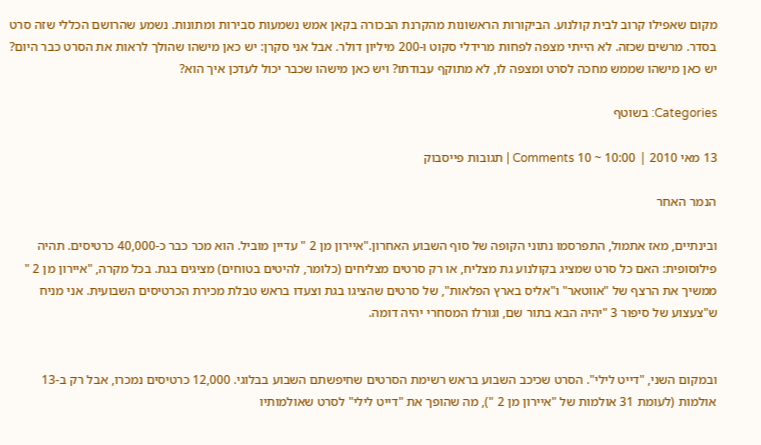מקום שאפילו קרוב לבית קולנוע. הביקורות הראשונות מהקרנת הבכורה בקאן אמש נשמעות סבירות ומתונות. נשמע שהרושם הכללי שזה סרט בסדר. מרשים שכזה. לא הייתי מצפה לפחות מרידלי סקוט ו-200 מיליון דולר. אבל אני סקרן: יש כאן מישהו שהולך לראות את הסרט כבר היום? יש כאן מישהו שממש מחכה לסרט ומצפה לו, לא מתוקף עבודתו? ויש כאן מישהו שכבר יכול לעדכן איך הוא?

Categories: בשוטף

13 מאי 2010 | 10:00 ~ 10 Comments | תגובות פייסבוק

הנמר האחר

ובינתיים, מאז אתמול, התפרסמו נתוני הקופה של סוף השבוע האחרון."איירון מן 2 " עדיין מוביל. הוא מכר כבר כ-40,000 כרטיסים. תהיה פילוסופית: האם כל סרט שמציג בקולנוע גת מצליח, או רק סרטים מצליחים (כלומר, להיטים בטוחים) מציגים בגת. בכל מקרה, "איירון מן 2 " ממשיך את הרצף של "אווטאר" ו"אליס בארץ הפלאות", של סרטים שהציגו בגת וצעדו בראש טבלת מכירת הכרטיסים השבועית. אני מניח ש"צעצוע של סיפור 3 "יהיה הבא בתור שם, וגורלו המסחרי יהיה דומה.


ובמקום השני, "דייט לילי". הסרט שכיכב השבוע בראש רשימת הסרטים שחיפשתם השבוע בבלוגי. 12,000 כרטיסים נמכרו, אבל רק ב-13 אולמות (לעומת 31 אולמות של "איירון מן 2 "), מה שהופך את "דייט לילי" לסרט שאולמותיו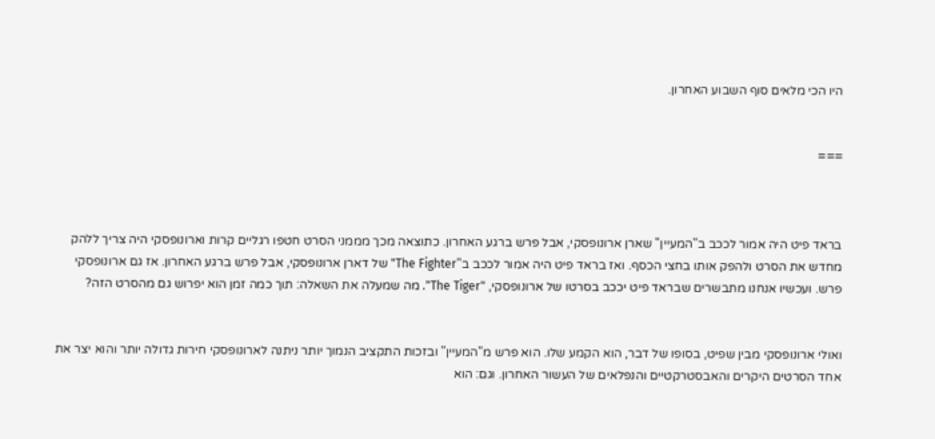היו הכי מלאים סוף השבוע האחרון.


===



בראד פיט היה אמור לככב ב"המעיין" שארן ארונופסקי, אבל פרש ברגע האחרון. כתוצאה מכך מממני הסרט חטפו רגליים קרות וארונופסקי היה צריך ללהק מחדש את הסרט ולהפק אותו בחצי הכסף. ואז בראד פיט היה אמור לככב ב"The Fighter" של דארן ארונופסקי, אבל פרש ברגע האחרון. אז גם ארונופסקי פרש. ועכשיו אנחנו מתבשרים שבראד פיט יככב בסרטו של ארונופסקי, "The Tiger". מה שמעלה את השאלה: תוך כמה זמן הוא יפרוש גם מהסרט הזה?


ואולי ארונופסקי מבין שפיט, בסופו של דבר, הוא הקמע שלו. הוא פרש מ"המעיין" ובזכות התקציב הנמוך יותר ניתנה לארונופסקי חירות גדולה יותר והוא יצר את אחד הסרטים היקרים והאבסטרקטיים והנפלאים של העשור האחרון. וגם: הוא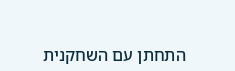התחתן עם השחקנית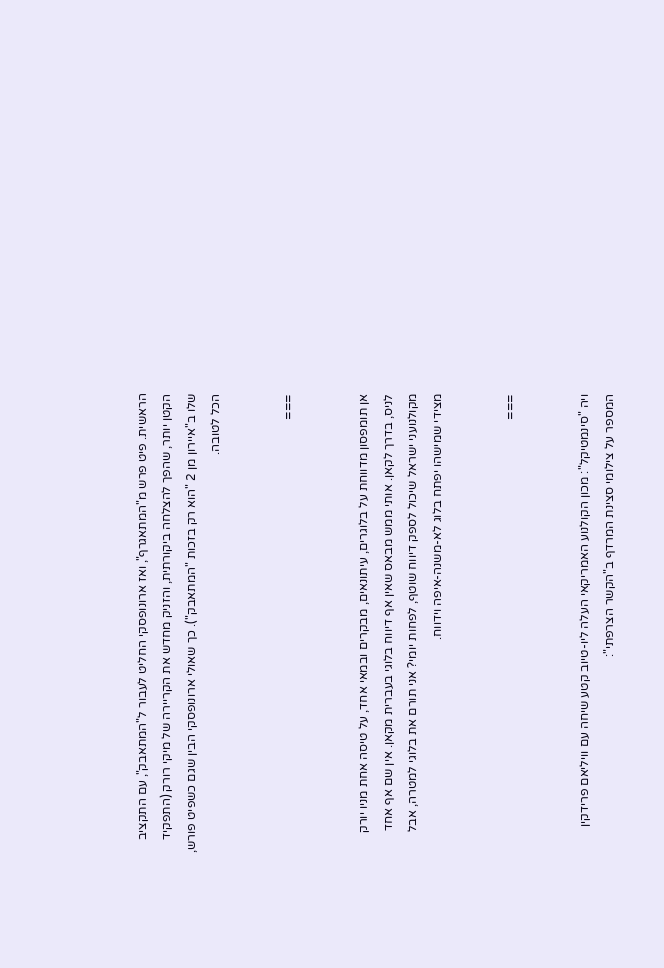הראשית. פיט פרש מ"המתאגרף", ואז ארונופסקי החליט לעבור ל"המתאבק", עם התקציב הקטן יותר, שהפך להצלחה ביקורתית, והזניק מחדש את הקריירה של מיקי רורק (התפקיד שלו ב"איירון מן 2 "הוא רק בזכות "המתאבק"). כך שאולי ארונופסקי הבין שגם כשפיט פורש, הכל לטובה.


===


אן תומפסון מדווחת על בלוגרים, עיתונאים, מבקרים ובמאי אחד, על טיסה אחת מניו יורק לניס, בדרך לקאן. אותי ממש מבאס שאין אף דיווח בלוגי בעברית מקאן. אין שם אף אחד מקולנועני ישראל שיכול לספק דיווח שוטף, לפחות יומי? אני תורם את בלוגי למטרה, אבל מצידי שמישהו יפתח בלוג לא-משנה-איפה וידווח.


===


ויה "סינמטיקל": מכון הקולנוע האמריקאי העלה ליו-טיוב קטע שיחה עם וויליאם פרידקין המספר על צילומי סצינת המרדף ב"הקשר הצרפתי":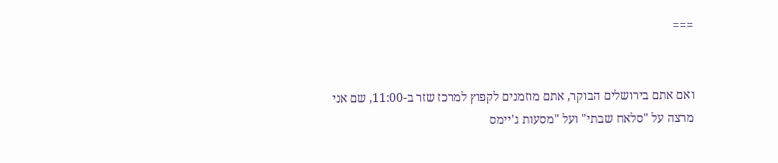===


ואם אתם בירושלים הבוקר, אתם מוזמנים לקפוץ למרכז שזר ב-11:00, שם אני מרצה על "סלאח שבתי" ועל "מסעות ג'יימס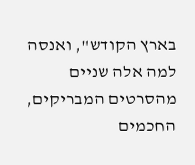בארץ הקודש", ואנסה למה אלה שניים מהסרטים המבריקים, החכמים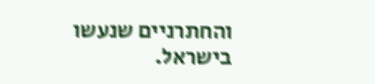והחתרניים שנעשו בישראל.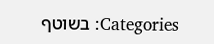Categories: בשוטף